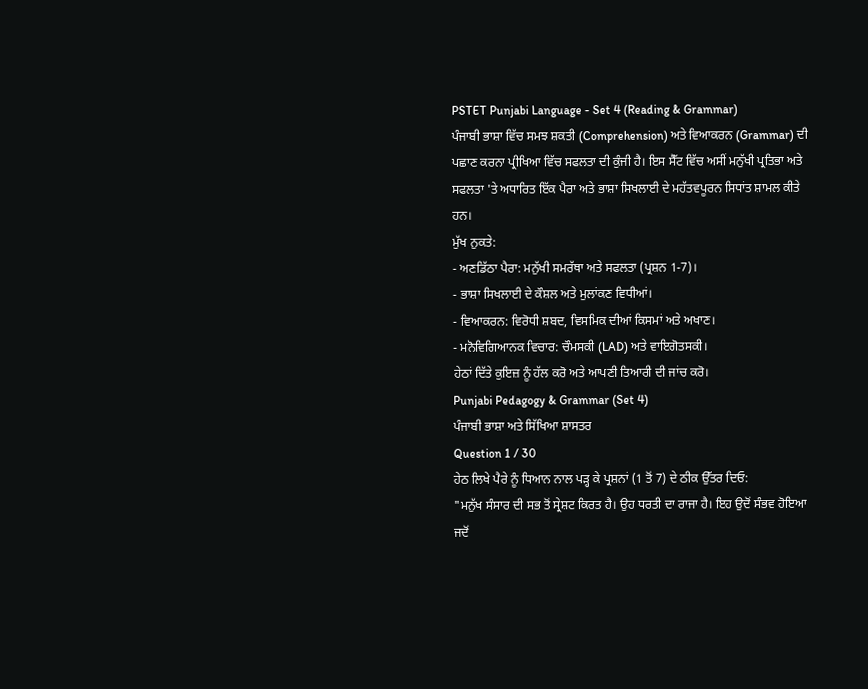PSTET Punjabi Language - Set 4 (Reading & Grammar)
ਪੰਜਾਬੀ ਭਾਸ਼ਾ ਵਿੱਚ ਸਮਝ ਸ਼ਕਤੀ (Comprehension) ਅਤੇ ਵਿਆਕਰਨ (Grammar) ਦੀ ਪਛਾਣ ਕਰਨਾ ਪ੍ਰੀਖਿਆ ਵਿੱਚ ਸਫਲਤਾ ਦੀ ਕੁੰਜੀ ਹੈ। ਇਸ ਸੈੱਟ ਵਿੱਚ ਅਸੀਂ ਮਨੁੱਖੀ ਪ੍ਰਤਿਭਾ ਅਤੇ ਸਫਲਤਾ 'ਤੇ ਅਧਾਰਿਤ ਇੱਕ ਪੈਰਾ ਅਤੇ ਭਾਸ਼ਾ ਸਿਖਲਾਈ ਦੇ ਮਹੱਤਵਪੂਰਨ ਸਿਧਾਂਤ ਸ਼ਾਮਲ ਕੀਤੇ ਹਨ।
ਮੁੱਖ ਨੁਕਤੇ:
- ਅਣਡਿੱਠਾ ਪੈਰਾ: ਮਨੁੱਖੀ ਸਮਰੱਥਾ ਅਤੇ ਸਫਲਤਾ (ਪ੍ਰਸ਼ਨ 1-7)।
- ਭਾਸ਼ਾ ਸਿਖਲਾਈ ਦੇ ਕੌਸ਼ਲ ਅਤੇ ਮੁਲਾਂਕਣ ਵਿਧੀਆਂ।
- ਵਿਆਕਰਨ: ਵਿਰੋਧੀ ਸ਼ਬਦ, ਵਿਸਮਿਕ ਦੀਆਂ ਕਿਸਮਾਂ ਅਤੇ ਅਖਾਣ।
- ਮਨੋਵਿਗਿਆਨਕ ਵਿਚਾਰ: ਚੌਮਸਕੀ (LAD) ਅਤੇ ਵਾਇਗੋਤਸਕੀ।
ਹੇਠਾਂ ਦਿੱਤੇ ਕੁਇਜ਼ ਨੂੰ ਹੱਲ ਕਰੋ ਅਤੇ ਆਪਣੀ ਤਿਆਰੀ ਦੀ ਜਾਂਚ ਕਰੋ।
Punjabi Pedagogy & Grammar (Set 4)
ਪੰਜਾਬੀ ਭਾਸ਼ਾ ਅਤੇ ਸਿੱਖਿਆ ਸ਼ਾਸਤਰ
Question 1 / 30
ਹੇਠ ਲਿਖੇ ਪੈਰੇ ਨੂੰ ਧਿਆਨ ਨਾਲ ਪੜ੍ਹ ਕੇ ਪ੍ਰਸ਼ਨਾਂ (1 ਤੋਂ 7) ਦੇ ਠੀਕ ਉੱਤਰ ਦਿਓ:
"ਮਨੁੱਖ ਸੰਸਾਰ ਦੀ ਸਭ ਤੋਂ ਸ੍ਰੇਸ਼ਟ ਕਿਰਤ ਹੈ। ਉਹ ਧਰਤੀ ਦਾ ਰਾਜਾ ਹੈ। ਇਹ ਉਦੋਂ ਸੰਭਵ ਹੋਇਆ ਜਦੋਂ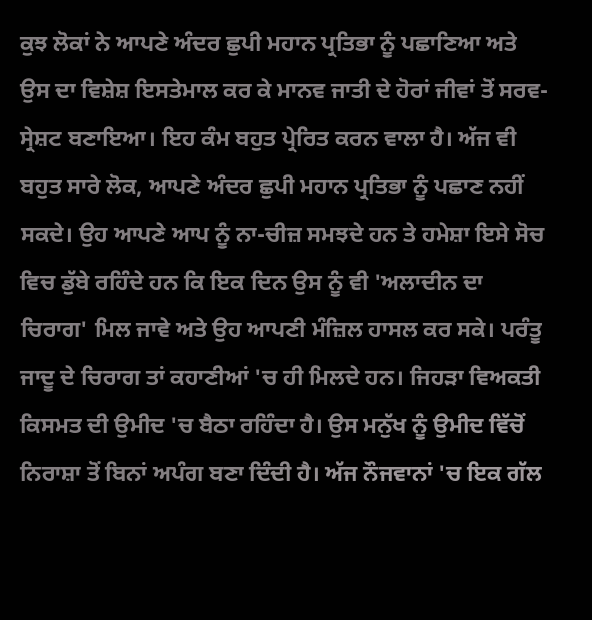ਕੁਝ ਲੋਕਾਂ ਨੇ ਆਪਣੇ ਅੰਦਰ ਛੁਪੀ ਮਹਾਨ ਪ੍ਰਤਿਭਾ ਨੂੰ ਪਛਾਣਿਆ ਅਤੇ ਉਸ ਦਾ ਵਿਸ਼ੇਸ਼ ਇਸਤੇਮਾਲ ਕਰ ਕੇ ਮਾਨਵ ਜਾਤੀ ਦੇ ਹੋਰਾਂ ਜੀਵਾਂ ਤੋਂ ਸਰਵ-ਸ੍ਰੇਸ਼ਟ ਬਣਾਇਆ। ਇਹ ਕੰਮ ਬਹੁਤ ਪ੍ਰੇਰਿਤ ਕਰਨ ਵਾਲਾ ਹੈ। ਅੱਜ ਵੀ ਬਹੁਤ ਸਾਰੇ ਲੋਕ, ਆਪਣੇ ਅੰਦਰ ਛੁਪੀ ਮਹਾਨ ਪ੍ਰਤਿਭਾ ਨੂੰ ਪਛਾਣ ਨਹੀਂ ਸਕਦੇ। ਉਹ ਆਪਣੇ ਆਪ ਨੂੰ ਨਾ-ਚੀਜ਼ ਸਮਝਦੇ ਹਨ ਤੇ ਹਮੇਸ਼ਾ ਇਸੇ ਸੋਚ ਵਿਚ ਡੁੱਬੇ ਰਹਿੰਦੇ ਹਨ ਕਿ ਇਕ ਦਿਨ ਉਸ ਨੂੰ ਵੀ 'ਅਲਾਦੀਨ ਦਾ ਚਿਰਾਗ' ਮਿਲ ਜਾਵੇ ਅਤੇ ਉਹ ਆਪਣੀ ਮੰਜ਼ਿਲ ਹਾਸਲ ਕਰ ਸਕੇ। ਪਰੰਤੂ ਜਾਦੂ ਦੇ ਚਿਰਾਗ ਤਾਂ ਕਹਾਣੀਆਂ 'ਚ ਹੀ ਮਿਲਦੇ ਹਨ। ਜਿਹੜਾ ਵਿਅਕਤੀ ਕਿਸਮਤ ਦੀ ਉਮੀਦ 'ਚ ਬੈਠਾ ਰਹਿੰਦਾ ਹੈ। ਉਸ ਮਨੁੱਖ ਨੂੰ ਉਮੀਦ ਵਿੱਚੋਂ ਨਿਰਾਸ਼ਾ ਤੋਂ ਬਿਨਾਂ ਅਪੰਗ ਬਣਾ ਦਿੰਦੀ ਹੈ। ਅੱਜ ਨੌਜਵਾਨਾਂ 'ਚ ਇਕ ਗੱਲ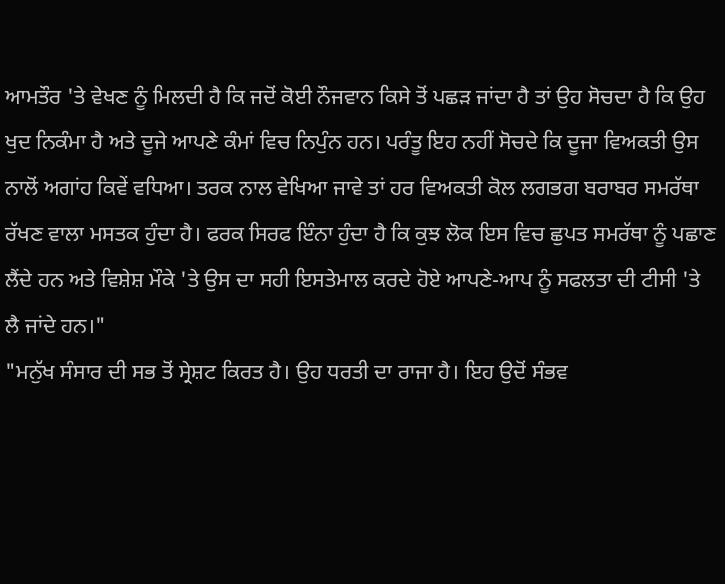ਆਮਤੌਰ 'ਤੇ ਵੇਖਣ ਨੂੰ ਮਿਲਦੀ ਹੈ ਕਿ ਜਦੋਂ ਕੋਈ ਨੌਜਵਾਨ ਕਿਸੇ ਤੋਂ ਪਛੜ ਜਾਂਦਾ ਹੈ ਤਾਂ ਉਹ ਸੋਚਦਾ ਹੈ ਕਿ ਉਹ ਖੁਦ ਨਿਕੰਮਾ ਹੈ ਅਤੇ ਦੂਜੇ ਆਪਣੇ ਕੰਮਾਂ ਵਿਚ ਨਿਪੁੰਨ ਹਨ। ਪਰੰਤੂ ਇਹ ਨਹੀਂ ਸੋਚਦੇ ਕਿ ਦੂਜਾ ਵਿਅਕਤੀ ਉਸ ਨਾਲੋਂ ਅਗਾਂਹ ਕਿਵੇਂ ਵਧਿਆ। ਤਰਕ ਨਾਲ ਵੇਖਿਆ ਜਾਵੇ ਤਾਂ ਹਰ ਵਿਅਕਤੀ ਕੋਲ ਲਗਭਗ ਬਰਾਬਰ ਸਮਰੱਥਾ ਰੱਖਣ ਵਾਲਾ ਮਸਤਕ ਹੁੰਦਾ ਹੈ। ਫਰਕ ਸਿਰਫ ਇੰਨਾ ਹੁੰਦਾ ਹੈ ਕਿ ਕੁਝ ਲੋਕ ਇਸ ਵਿਚ ਛੁਪਤ ਸਮਰੱਥਾ ਨੂੰ ਪਛਾਣ ਲੈਂਦੇ ਹਨ ਅਤੇ ਵਿਸ਼ੇਸ਼ ਮੌਕੇ 'ਤੇ ਉਸ ਦਾ ਸਹੀ ਇਸਤੇਮਾਲ ਕਰਦੇ ਹੋਏ ਆਪਣੇ-ਆਪ ਨੂੰ ਸਫਲਤਾ ਦੀ ਟੀਸੀ 'ਤੇ ਲੈ ਜਾਂਦੇ ਹਨ।"
"ਮਨੁੱਖ ਸੰਸਾਰ ਦੀ ਸਭ ਤੋਂ ਸ੍ਰੇਸ਼ਟ ਕਿਰਤ ਹੈ। ਉਹ ਧਰਤੀ ਦਾ ਰਾਜਾ ਹੈ। ਇਹ ਉਦੋਂ ਸੰਭਵ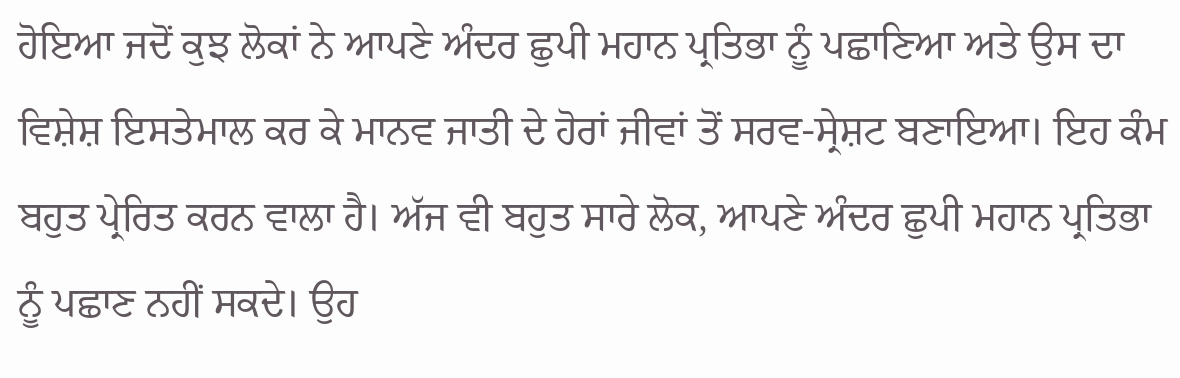ਹੋਇਆ ਜਦੋਂ ਕੁਝ ਲੋਕਾਂ ਨੇ ਆਪਣੇ ਅੰਦਰ ਛੁਪੀ ਮਹਾਨ ਪ੍ਰਤਿਭਾ ਨੂੰ ਪਛਾਣਿਆ ਅਤੇ ਉਸ ਦਾ ਵਿਸ਼ੇਸ਼ ਇਸਤੇਮਾਲ ਕਰ ਕੇ ਮਾਨਵ ਜਾਤੀ ਦੇ ਹੋਰਾਂ ਜੀਵਾਂ ਤੋਂ ਸਰਵ-ਸ੍ਰੇਸ਼ਟ ਬਣਾਇਆ। ਇਹ ਕੰਮ ਬਹੁਤ ਪ੍ਰੇਰਿਤ ਕਰਨ ਵਾਲਾ ਹੈ। ਅੱਜ ਵੀ ਬਹੁਤ ਸਾਰੇ ਲੋਕ, ਆਪਣੇ ਅੰਦਰ ਛੁਪੀ ਮਹਾਨ ਪ੍ਰਤਿਭਾ ਨੂੰ ਪਛਾਣ ਨਹੀਂ ਸਕਦੇ। ਉਹ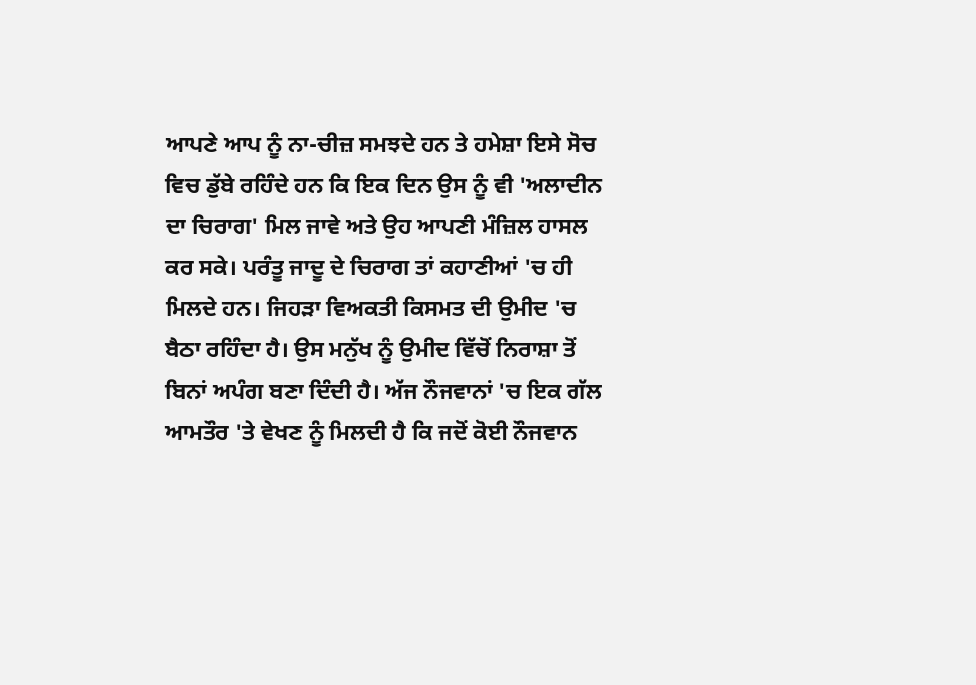ਆਪਣੇ ਆਪ ਨੂੰ ਨਾ-ਚੀਜ਼ ਸਮਝਦੇ ਹਨ ਤੇ ਹਮੇਸ਼ਾ ਇਸੇ ਸੋਚ ਵਿਚ ਡੁੱਬੇ ਰਹਿੰਦੇ ਹਨ ਕਿ ਇਕ ਦਿਨ ਉਸ ਨੂੰ ਵੀ 'ਅਲਾਦੀਨ ਦਾ ਚਿਰਾਗ' ਮਿਲ ਜਾਵੇ ਅਤੇ ਉਹ ਆਪਣੀ ਮੰਜ਼ਿਲ ਹਾਸਲ ਕਰ ਸਕੇ। ਪਰੰਤੂ ਜਾਦੂ ਦੇ ਚਿਰਾਗ ਤਾਂ ਕਹਾਣੀਆਂ 'ਚ ਹੀ ਮਿਲਦੇ ਹਨ। ਜਿਹੜਾ ਵਿਅਕਤੀ ਕਿਸਮਤ ਦੀ ਉਮੀਦ 'ਚ ਬੈਠਾ ਰਹਿੰਦਾ ਹੈ। ਉਸ ਮਨੁੱਖ ਨੂੰ ਉਮੀਦ ਵਿੱਚੋਂ ਨਿਰਾਸ਼ਾ ਤੋਂ ਬਿਨਾਂ ਅਪੰਗ ਬਣਾ ਦਿੰਦੀ ਹੈ। ਅੱਜ ਨੌਜਵਾਨਾਂ 'ਚ ਇਕ ਗੱਲ ਆਮਤੌਰ 'ਤੇ ਵੇਖਣ ਨੂੰ ਮਿਲਦੀ ਹੈ ਕਿ ਜਦੋਂ ਕੋਈ ਨੌਜਵਾਨ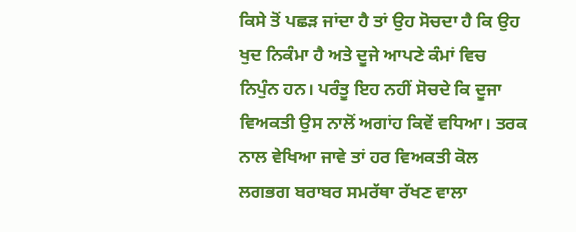ਕਿਸੇ ਤੋਂ ਪਛੜ ਜਾਂਦਾ ਹੈ ਤਾਂ ਉਹ ਸੋਚਦਾ ਹੈ ਕਿ ਉਹ ਖੁਦ ਨਿਕੰਮਾ ਹੈ ਅਤੇ ਦੂਜੇ ਆਪਣੇ ਕੰਮਾਂ ਵਿਚ ਨਿਪੁੰਨ ਹਨ। ਪਰੰਤੂ ਇਹ ਨਹੀਂ ਸੋਚਦੇ ਕਿ ਦੂਜਾ ਵਿਅਕਤੀ ਉਸ ਨਾਲੋਂ ਅਗਾਂਹ ਕਿਵੇਂ ਵਧਿਆ। ਤਰਕ ਨਾਲ ਵੇਖਿਆ ਜਾਵੇ ਤਾਂ ਹਰ ਵਿਅਕਤੀ ਕੋਲ ਲਗਭਗ ਬਰਾਬਰ ਸਮਰੱਥਾ ਰੱਖਣ ਵਾਲਾ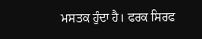ਮਸਤਕ ਹੁੰਦਾ ਹੈ। ਫਰਕ ਸਿਰਫ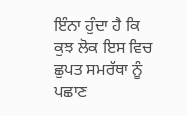ਇੰਨਾ ਹੁੰਦਾ ਹੈ ਕਿ ਕੁਝ ਲੋਕ ਇਸ ਵਿਚ ਛੁਪਤ ਸਮਰੱਥਾ ਨੂੰ ਪਛਾਣ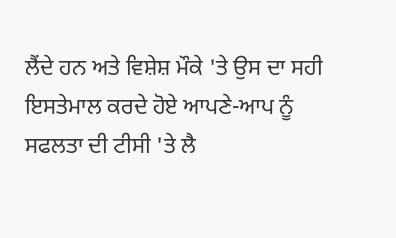ਲੈਂਦੇ ਹਨ ਅਤੇ ਵਿਸ਼ੇਸ਼ ਮੌਕੇ 'ਤੇ ਉਸ ਦਾ ਸਹੀ ਇਸਤੇਮਾਲ ਕਰਦੇ ਹੋਏ ਆਪਣੇ-ਆਪ ਨੂੰ ਸਫਲਤਾ ਦੀ ਟੀਸੀ 'ਤੇ ਲੈ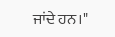ਜਾਂਦੇ ਹਨ।"